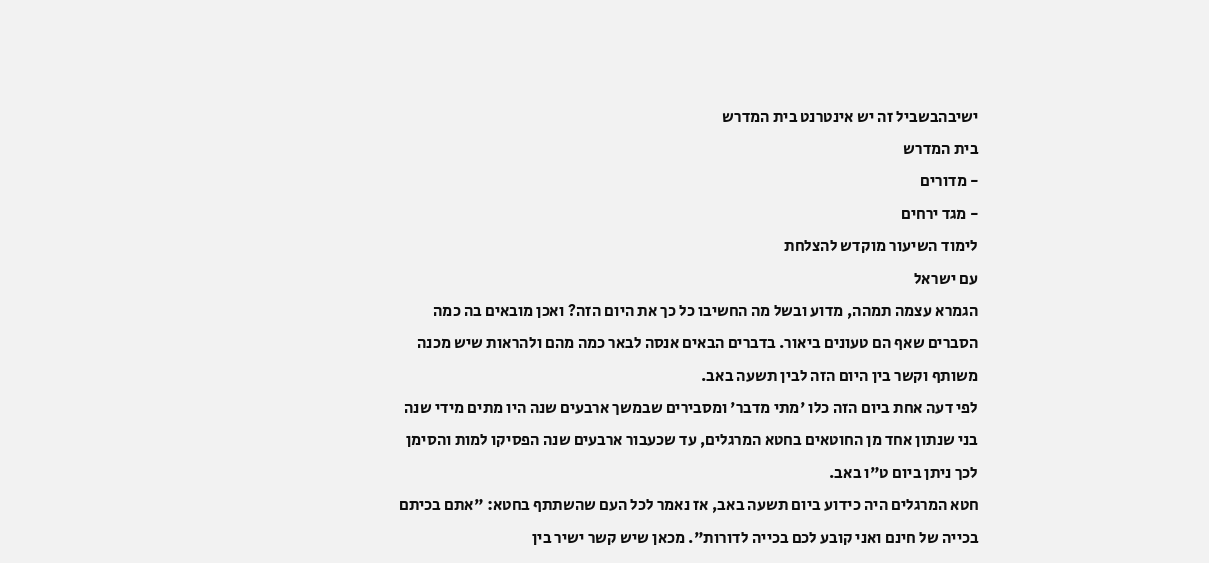ישיבהבשביל זה יש אינטרנט בית המדרש
בית המדרש
- מדורים
- מגד ירחים
לימוד השיעור מוקדש להצלחת
עם ישראל
הגמרא עצמה תמהה, מדוע ובשל מה החשיבו כל כך את היום הזה? ואכן מובאים בה כמה הסברים שאף הם טעונים ביאור. בדברים הבאים אנסה לבאר כמה מהם ולהראות שיש מכנה משותף וקשר בין היום הזה לבין תשעה באב.
לפי דעה אחת ביום הזה כלו 'מתי מדבר' ומסבירים שבמשך ארבעים שנה היו מתים מידי שנה בני שנתון אחד מן החוטאים בחטא המרגלים, עד שכעבור ארבעים שנה הפסיקו למות והסימן לכך ניתן ביום ט"ו באב.
חטא המרגלים היה כידוע ביום תשעה באב, אז נאמר לכל העם שהשתתף בחטא: "אתם בכיתם בכייה של חינם ואני קובע לכם בכייה לדורות". מכאן שיש קשר ישיר בין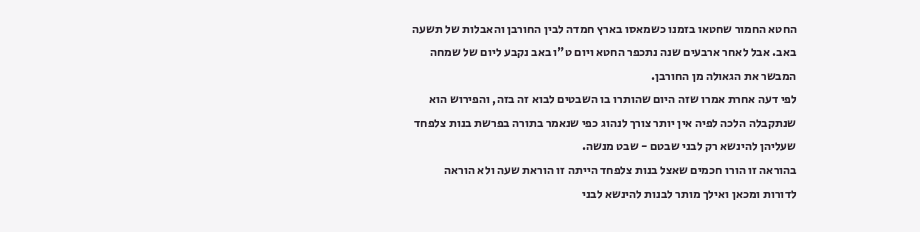החטא החמור שחטאו בזמנו כשמאסו בארץ חמדה לבין החורבן והאבלות של תשעה באב. אבל לאחר ארבעים שנה נתכפר החטא ויום ט"ו באב נקבע ליום של שמחה המבשר את הגאולה מן החורבן.
לפי דעה אחרת אמרו שזה היום שהותרו בו השבטים לבוא זה בזה, והפירוש הוא שנתקבלה הלכה לפיה אין יותר צורך לנהוג כפי שנאמר בתורה בפרשת בנות צלפחד שעליהן להינשא רק לבני שבטם - שבט מנשה.
בהוראה זו הורו חכמים שאצל בנות צלפחד הייתה זו הוראת שעה ולא הוראה לדורות ומכאן ואילך מותר לבנות להינשא לבני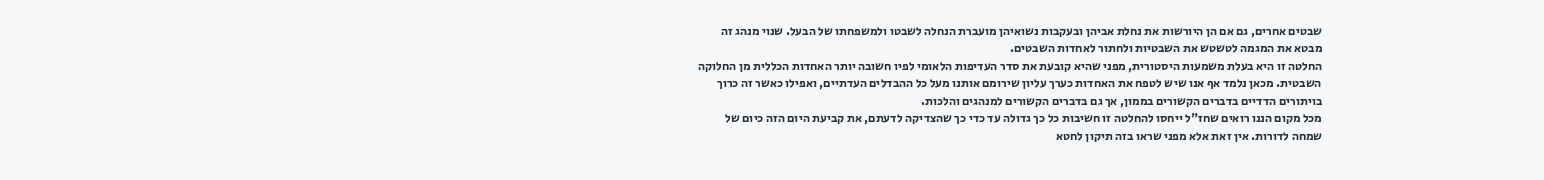שבטים אחרים, גם אם הן היורשות את נחלת אביהן ובעקבות נשואיהן מועברת הנחלה לשבטו ולמשפחתו של הבעל. שנוי מנהג זה מבטא את המגמה לטשטש את השבטיות ולחתור לאחדות השבטים.
החלטה זו היא בעלת משמעות היסטורית, מפני שהיא קובעת את סדר העדיפות הלאומי לפיו חשובה יותר האחדות הכללית מן החלוקה השבטית. מכאן נלמד אף אנו שיש לטפח את האחדות כערך עליון שירומם אותנו מעל כל ההבדלים העדתיים, ואפילו כאשר זה כרוך בויתורים הדדיים בדברים הקשורים בממון, אך גם בדברים הקשורים למנהגים והלכות.
מכל מקום הננו רואים שחז"ל ייחסו להחלטה זו חשיבות כל כך גדולה עד כדי כך שהצדיקה לדעתם, את קביעת היום הזה כיום של שמחה לדורות. אין זאת אלא מפני שראו בזה תיקון לחטא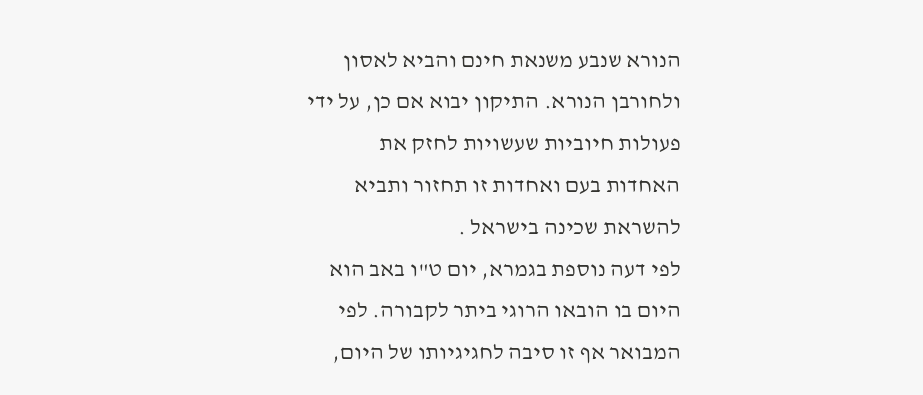הנורא שנבע משנאת חינם והביא לאסון ולחורבן הנורא. התיקון יבוא אם כן, על ידי פעולות חיוביות שעשויות לחזק את האחדות בעם ואחדות זו תחזור ותביא להשראת שכינה בישראל .
לפי דעה נוספת בגמרא, יום ט"ו באב הוא היום בו הובאו הרוגי ביתר לקבורה. לפי המבואר אף זו סיבה לחגיגיותו של היום,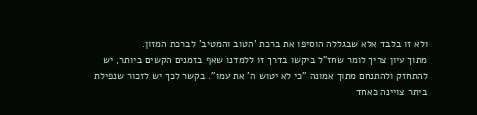ולא זו בלבד אלא שבגללה הוסיפו את ברכת 'הטוב והמטיב' לברכת המזון.
מתוך עיון צריך לומר שחז"ל ביקשו בדרך זו ללמדנו שאף בזמנים הקשים ביותר, יש להתחזק ולהתנחם מתוך אמונה "כי לא יטוש ה' את עמו". בקשר לכך יש לזכור שנפילת ביתר צויינה כאחד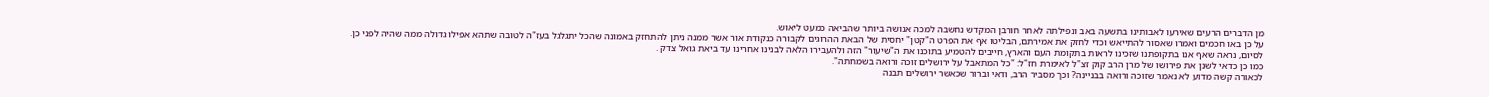מן הדברים הרעים שאירעו לאבותינו בתשעה באב ונפילתה לאחר חורבן המקדש נחשבה למכה אנושה ביותר שהביאה כמעט ליאוש.
על כן באו חכמים ואמרו שאסור להתייאש וכדי לחזק את אמירתם, הבליטו אף את הפרט ה"קטן" יחסית של הבאת ההרוגים לקבורה כנקודת אור אשר ממנה ניתן להתחזק באמונה שהכל יתגלגל בעז"ה לטובה שתהא אפילו גדולה ממה שהיה לפני כן.
לסיום, נראה שאף אנו בתקופתנו שזכינו לראות בתקומת העם והארץ, חייבים להטמיע בתוכנו את ה"שיעור" הזה ולהעבירו הלאה לבנינו אחרינו עד ביאת גואל צדק .
כמו כן כדאי לשנן את פירושו של מרן הרב קוק זצ"ל לאימרת חז"ל: "כל המתאבל על ירושלים זוכה ורואה בשמחתה".
לכאורה קשה מדוע לא נאמר שזוכה ורואה בבניינה? וכך מסביר הרב, ודאי וברור שכאשר ירושלים תבנה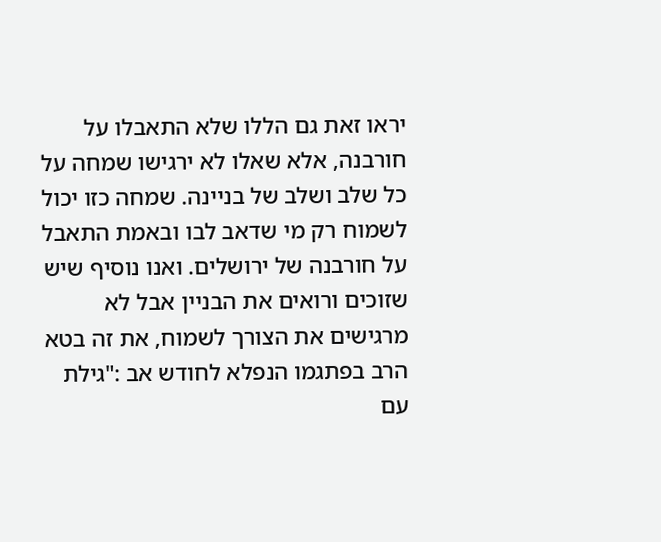יראו זאת גם הללו שלא התאבלו על חורבנה, אלא שאלו לא ירגישו שמחה על כל שלב ושלב של בניינה. שמחה כזו יכול לשמוח רק מי שדאב לבו ובאמת התאבל על חורבנה של ירושלים. ואנו נוסיף שיש שזוכים ורואים את הבניין אבל לא מרגישים את הצורך לשמוח, את זה בטא הרב בפתגמו הנפלא לחודש אב :"גילת עם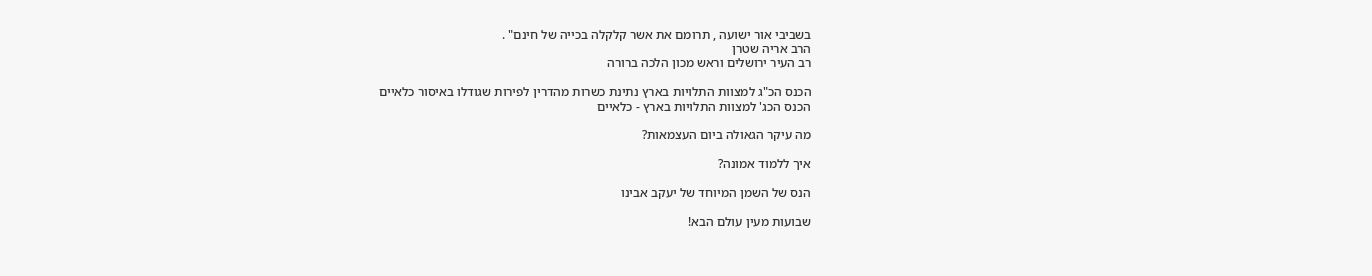בשביבי אור ישועה , תרומם את אשר קלקלה בכייה של חינם" .
הרב אריה שטרן
רב העיר ירושלים וראש מכון הלכה ברורה

הכנס הכ"ג למצוות התלויות בארץ נתינת כשרות מהדרין לפירות שגודלו באיסור כלאיים
הכנס הכג' למצוות התלויות בארץ - כלאיים

מה עיקר הגאולה ביום העצמאות?

איך ללמוד אמונה?

הנס של השמן המיוחד של יעקב אבינו

שבועות מעין עולם הבא!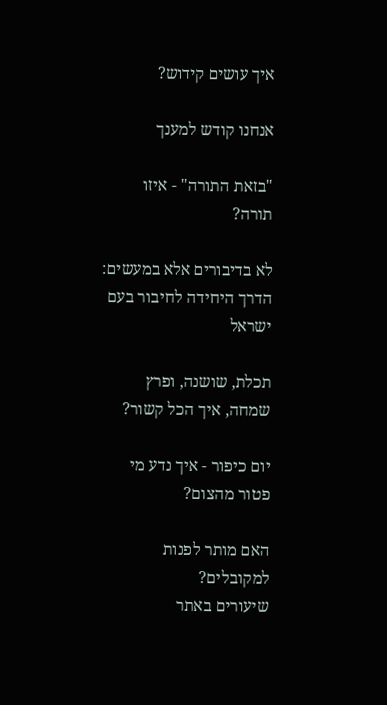איך עושים קידוש?

אנחנו קודש למענך

"בזאת התורה" - איזו תורה?

לא בדיבורים אלא במעשים: הדרך היחידה לחיבור בעם ישראל

תכלת, שושנה, ופרץ שמחה, איך הכל קשור?

יום כיפור - איך נדע מי פטור מהצום?

האם מותר לפנות למקובלים?
שיעורים באתר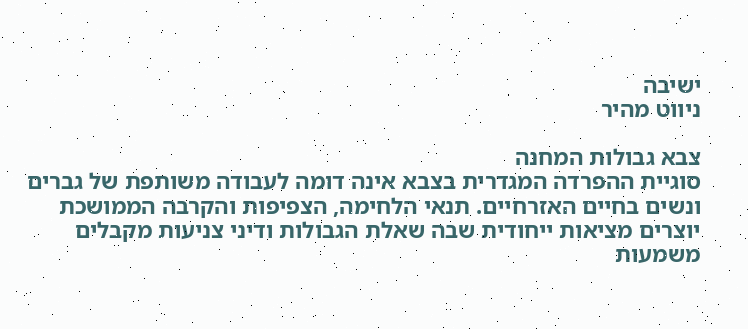ישיבה
ניווט מהיר

צבא גבולות המחנה
סוגיית ההפרדה המגדרית בצבא אינה דומה לעבודה משותפת של גברים ונשים בחיים האזרחיים. תנאי הלחימה, הצפיפות והקרבה הממושכת יוצרים מציאות ייחודית שבה שאלת הגבולות ודיני צניעות מקבלים משמעות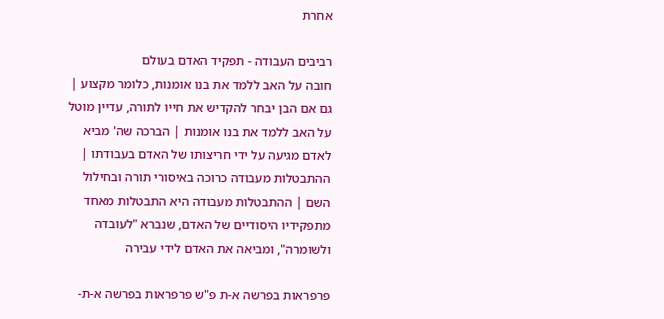אחרת

רביבים העבודה - תפקיד האדם בעולם
חובה על האב ללמד את בנו אומנות, כלומר מקצוע | גם אם הבן יבחר להקדיש את חייו לתורה, עדיין מוטל על האב ללמד את בנו אומנות | הברכה שה' מביא לאדם מגיעה על ידי חריצותו של האדם בעבודתו | ההתבטלות מעבודה כרוכה באיסורי תורה ובחילול השם | ההתבטלות מעבודה היא התבטלות מאחד מתפקידיו היסודיים של האדם, שנברא "לעובדה ולשומרה", ומביאה את האדם לידי עבירה

פרפראות בפרשה א-ת פ"ש פרפראות בפרשה א-ת-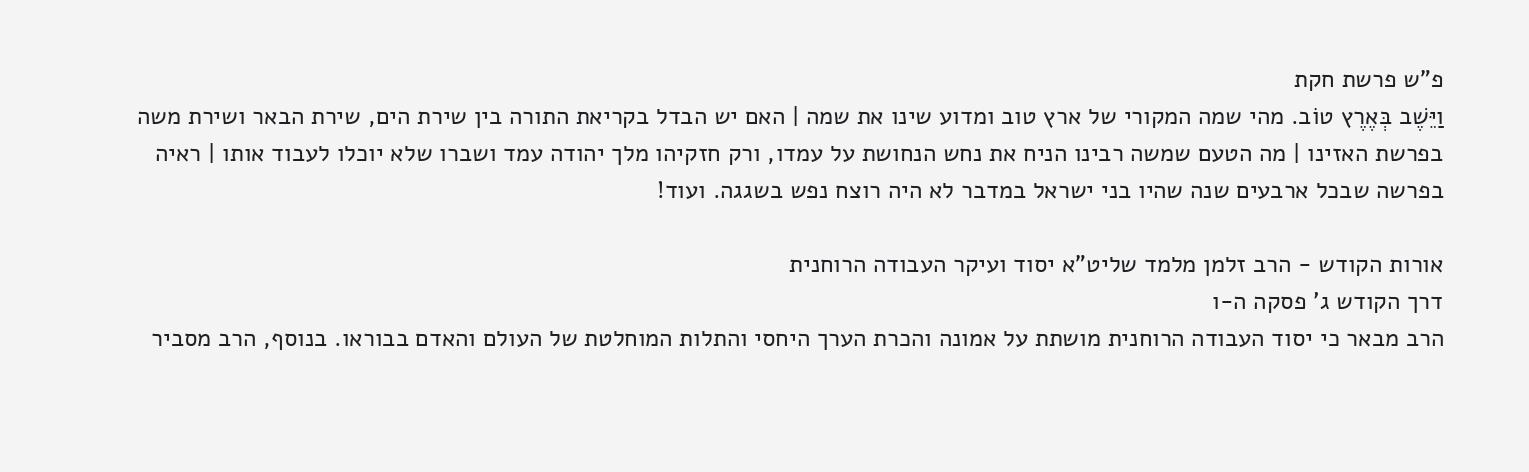פ"ש פרשת חקת
וַיֵּשֶׁב בְּאֶרֶץ טוֹב. מהי שמה המקורי של ארץ טוב ומדוע שינו את שמה | האם יש הבדל בקריאת התורה בין שירת הים, שירת הבאר ושירת משה בפרשת האזינו | מה הטעם שמשה רבינו הניח את נחש הנחושת על עמדו, ורק חזקיהו מלך יהודה עמד ושברו שלא יוכלו לעבוד אותו | ראיה בפרשה שבכל ארבעים שנה שהיו בני ישראל במדבר לא היה רוצח נפש בשגגה. ועוד!

אורות הקודש - הרב זלמן מלמד שליט"א יסוד ועיקר העבודה הרוחנית
דרך הקודש ג' פסקה ה-ו
הרב מבאר כי יסוד העבודה הרוחנית מושתת על אמונה והכרת הערך היחסי והתלות המוחלטת של העולם והאדם בבוראו. בנוסף, הרב מסביר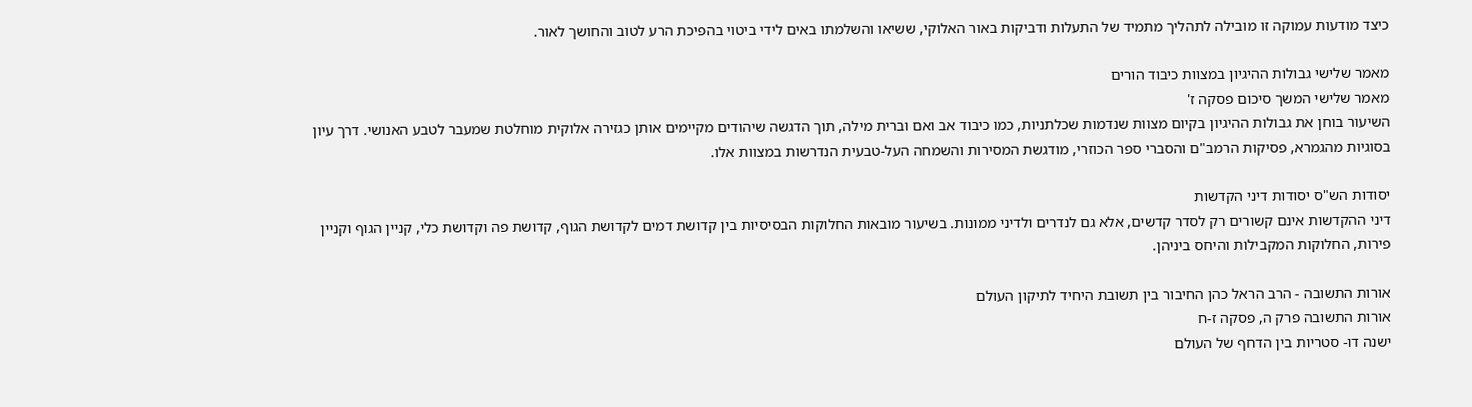כיצד מודעות עמוקה זו מובילה לתהליך מתמיד של התעלות ודביקות באור האלוקי, ששיאו והשלמתו באים לידי ביטוי בהפיכת הרע לטוב והחושך לאור.

מאמר שלישי גבולות ההיגיון במצוות כיבוד הורים
מאמר שלישי המשך סיכום פסקה ז'
השיעור בוחן את גבולות ההיגיון בקיום מצוות שנדמות שכלתניות, כמו כיבוד אב ואם וברית מילה, תוך הדגשה שיהודים מקיימים אותן כגזירה אלוקית מוחלטת שמעבר לטבע האנושי. דרך עיון בסוגיות מהגמרא, פסיקות הרמב"ם והסברי ספר הכוזרי, מודגשת המסירות והשמחה העל-טבעית הנדרשות במצוות אלו.

יסודות הש"ס יסודות דיני הקדשות
דיני ההקדשות אינם קשורים רק לסדר קדשים, אלא גם לנדרים ולדיני ממונות. בשיעור מובאות החלוקות הבסיסיות בין קדושת דמים לקדושת הגוף, קדושת פה וקדושת כלי, קניין הגוף וקניין פירות, החלוקות המקבילות והיחס ביניהן.

אורות התשובה - הרב הראל כהן החיבור בין תשובת היחיד לתיקון העולם
אורות התשובה פרק ה, פסקה ז-ח
ישנה דו- סטריות בין הדחף של העולם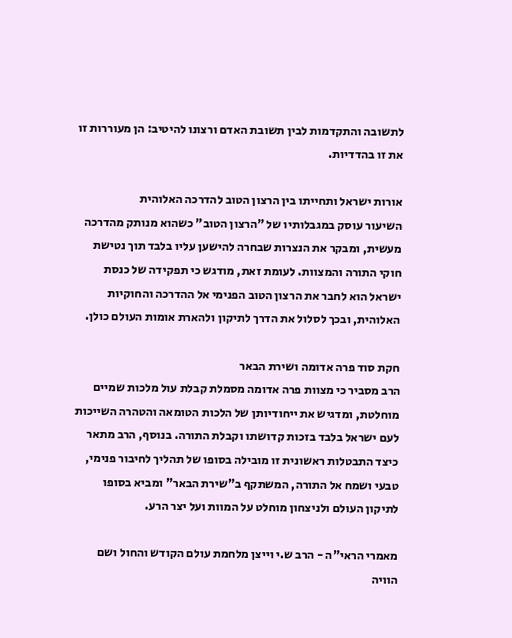לתשובה והתקדמות לבין תשובת האדם ורצונו להיטיב: הן מעוררות זו את זו בהדדיות.

אורות ישראל ותחייתו בין הרצון הטוב להדרכה האלוהית
השיעור עוסק במגבלותיו של "הרצון הטוב" כשהוא מנותק מהדרכה מעשית, ומבקר את הנצרות שבחרה להישען עליו בלבד תוך נטישת חוקי התורה והמצוות. לעומת זאת, מודגש כי תפקידה של כנסת ישראל הוא לחבר את הרצון הטוב הפנימי אל ההדרכה והחוקיות האלוהית, ובכך לסלול את הדרך לתיקון ולהארת אומות העולם כולן.

חקת סוד פרה אדומה ושירת הבאר
הרב מסביר כי מצוות פרה אדומה מסמלת קבלת עול מלכות שמיים מוחלטת, ומדגיש את ייחודיותן של הלכות הטומאה והטהרה השייכות לעם ישראל בלבד בזכות קדושתו וקבלת התורה. בנוסף, הרב מתאר כיצד התבטלות ראשונית זו מובילה בסופו של תהליך לחיבור פנימי, טבעי ושמח אל התורה, המשתקף ב"שירת הבאר" ומביא בסופו לתיקון העולם ולניצחון מוחלט על המוות ועל יצר הרע.

מאמרי הראי"ה - הרב ש.י וייצן מלחמת עולם הקודש והחול ושם הוויה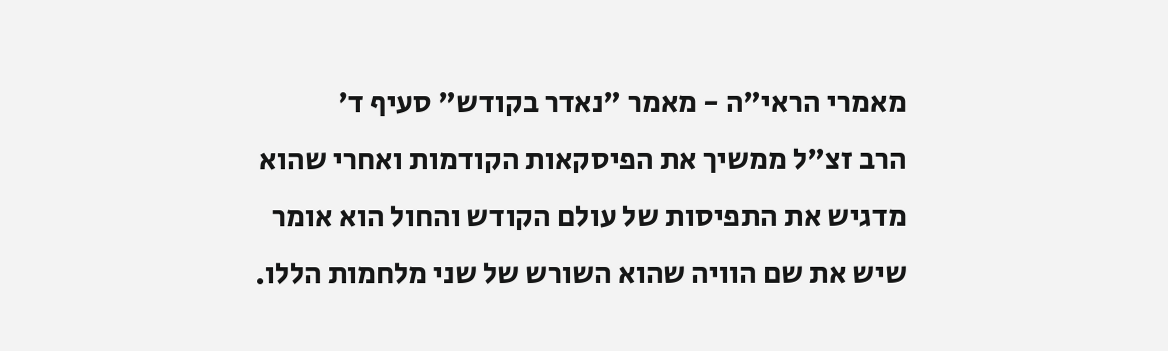מאמרי הראי"ה - מאמר "נאדר בקודש" סעיף ד'
הרב זצ"ל ממשיך את הפיסקאות הקודמות ואחרי שהוא מדגיש את התפיסות של עולם הקודש והחול הוא אומר שיש את שם הוויה שהוא השורש של שני מלחמות הללו.